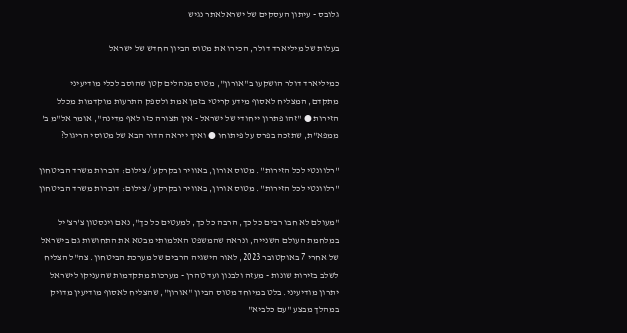גלובס - עיתון העסקים של ישראלאתר נגיש

בעלות של מיליארד דולר, הכירו את מטוס הביון החדש של ישראל

כמיליארד דולר הושקעו ב"אורון", מטוס מנהלים קטן שהוסב לכלי מודיעיני מתקדם, המצליח לאסוף מידע קריטי בזמן אמת ולספק התרעות מוקדמות מכלל הזירות ● "זהו פתרון ייחודי של ישראל - אין תצורה כזו לאף מדינה", אומר אל"מ ב' ממפא"ת, שתזכה בפרס על פיתוחו ● ואיך ייראה הדור הבא של מטוסי הריגול?

''רלוונטי לכל הזירות''. מטוס אורון, באוויר ובקרקע / צילום: דוברות משרד הביטחון
''רלוונטי לכל הזירות''. מטוס אורון, באוויר ובקרקע / צילום: דוברות משרד הביטחון

"מעולם לא חבו רבים כל כך, הרבה כל כך, למעטים כל כך", נאם וינסטון צ'רצ'יל במלחמת העולם השנייה, ונראה שהמשפט האלמותי מבטא את התחושות גם בישראל של אחרי 7 באוקטובר 2023, לאור הישגיה הרבים של מערכת הביטחון. צה"ל הצליח לשלב בזירות שונות - מעזה ולבנון ועד טהרן - מערכות מתקדמות שהעניקו לישראל יתרון מודיעיני. בלט במיוחד מטוס הביון "אורון", שהצליח לאסוף מודיעין מדויק במהלך מבצע "עם כלביא"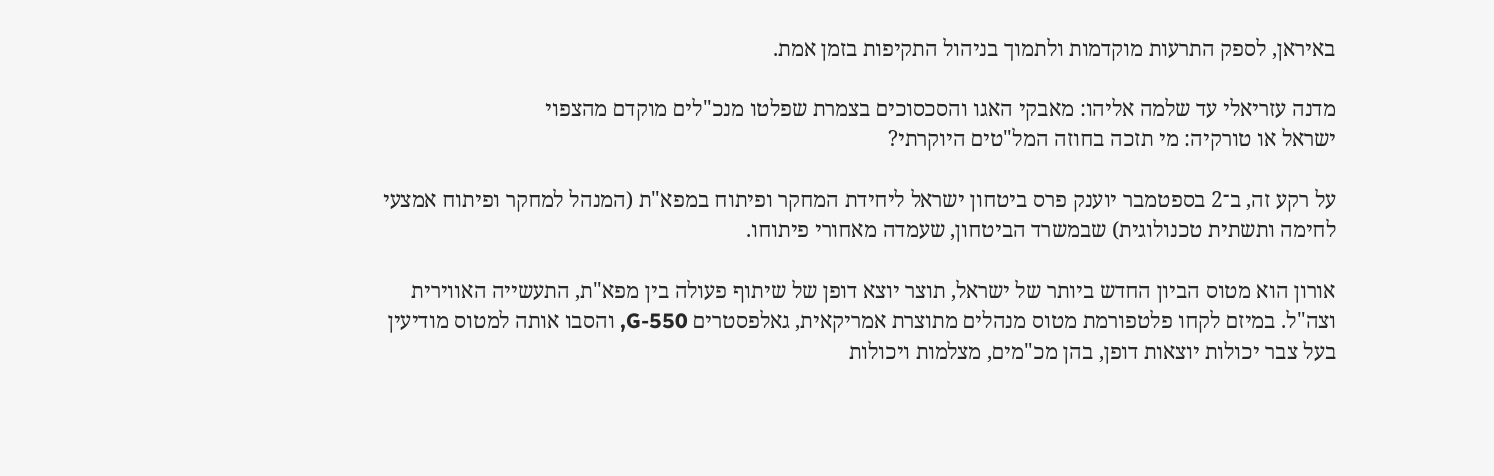באיראן, לספק התרעות מוקדמות ולתמוך בניהול התקיפות בזמן אמת.

מדנה עזריאלי עד שלמה אליהו: מאבקי האגו והסכסוכים בצמרת שפלטו מנכ"לים מוקדם מהצפוי
ישראל או טורקיה: מי תזכה בחוזה המל"טים היוקרתי?

על רקע זה, ב־2 בספטמבר יוענק פרס ביטחון ישראל ליחידת המחקר ופיתוח במפא"ת (המנהל למחקר ופיתוח אמצעי לחימה ותשתית טכנולוגית) שבמשרד הביטחון, שעמדה מאחורי פיתוחו.

אורון הוא מטוס הביון החדש ביותר של ישראל, תוצר יוצא דופן של שיתוף פעולה בין מפא"ת, התעשייה האווירית וצה"ל. במיזם לקחו פלטפורמת מטוס מנהלים מתוצרת אמריקאית, גאלפסטרים G-550, והסבו אותה למטוס מודיעין בעל צבר יכולות יוצאות דופן, בהן מכ"מים, מצלמות ויכולות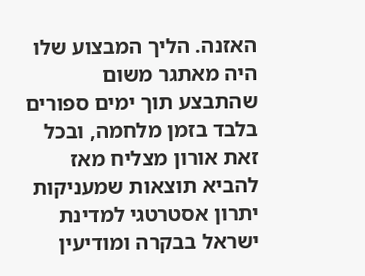האזנה. הליך המבצוע שלו היה מאתגר משום שהתבצע תוך ימים ספורים בלבד בזמן מלחמה, ובכל זאת אורון מצליח מאז להביא תוצאות שמעניקות יתרון אסטרטגי למדינת ישראל בבקרה ומודיעין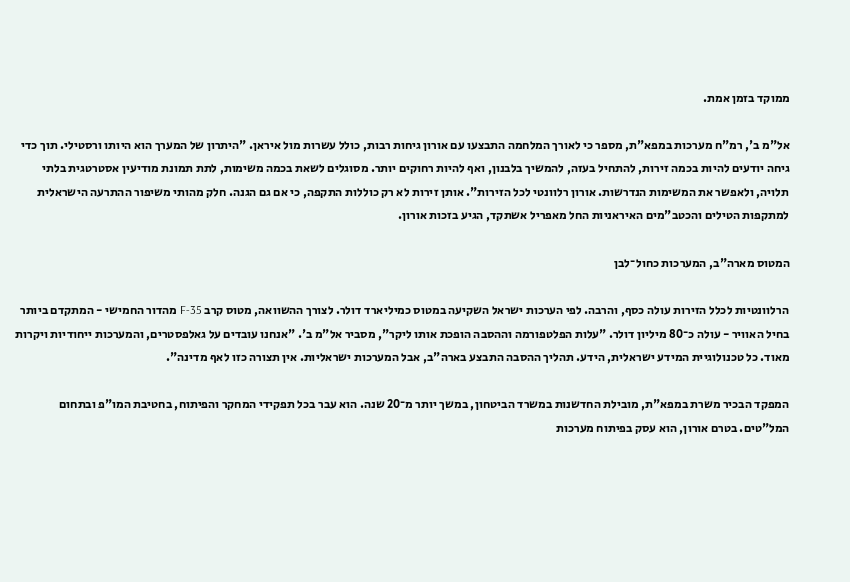ממוקד בזמן אמת.

אל"מ ב', רמ"ח מערכות במפא"ת, מספר כי לאורך המלחמה התבצעו עם אורון גיחות רבות, כולל עשרות מול איראן. "היתרון של המערך הוא היותו ורסטילי. תוך כדי גיחה יודעים להיות בכמה זירות, להתחיל בעזה, להמשיך בלבנון, ואף להיות רחוקים יותר. מסוגלים לשאת בכמה משימות, לתת תמונת מודיעין אסטרטגית בלתי תלויה, ולאפשר את המשימות הנדרשות. אורון רלוונטי לכל הזירות". אותן זירות לא רק כוללות התקפה, כי אם גם הגנה. חלק מהותי משיפור ההתרעה הישראלית למתקפות הטילים והכטב"מים האיראניות החל מאפריל אשתקד, הגיע בזכות אורון.

המטוס מארה"ב, המערכות כחול־לבן

הרלוונטיות לכלל הזירות עולה כסף, והרבה. לפי הערכות ישראל השקיעה במטוס כמיליארד דולר. לצורך ההשוואה, מטוס קרב F-35 מהדור החמישי - המתקדם ביותר בחיל האוויר - עולה כ־80 מיליון דולר. "עלות הפלטפורמה וההסבה הופכת אותו ליקר", מסביר אל"מ ב'. "אנחנו עובדים על גאלפסטרים, והמערכות ייחודיות ויקרות מאוד. כל טכנולוגיית המידע ישראלית, הידע. תהליך ההסבה התבצע בארה"ב, אבל המערכות ישראליות. אין תצורה כזו לאף מדינה".

המפקד הבכיר משרת במפא"ת, מובילת החדשנות במשרד הביטחון, במשך יותר מ־20 שנה. הוא עבר בכל תפקידי המחקר והפיתוח, בחטיבת המו"פ ובתחום המל"טים. בטרם אורון, הוא עסק בפיתוח מערכות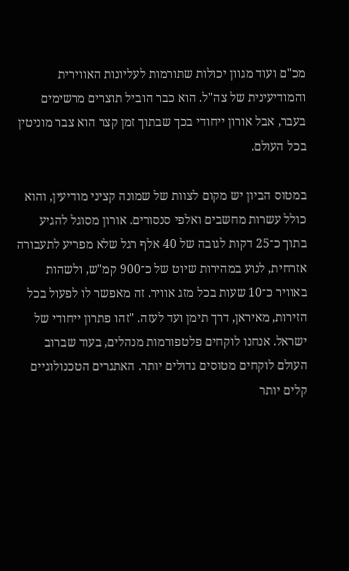מכ"ם ועוד מגוון יכולות שתורמות לעליונות האווירית והמודיעינית של צה"ל. הוא כבר הוביל תוצרים מרשימים בעבר, אבל אורון ייחודי בכך שבתוך זמן קצר הוא צבר מוניטין בכל העולם.

במטוס הביון יש מקום לצוות של שמונה קציני מודיעין, והוא כולל עשרות מחשבים ואלפי סנסורים. אורון מסוגל להגיע בתוך כ־25 דקות לגובה של 40 אלף רגל שלא מפריע לתעבורה אזרחית, לנוע במהירות שיוט של כ־900 קמ"ש, ולשהות באוויר כ־10 שעות בכל מזג אוויר. זה מאפשר לו לפעול בכל הזירות, מאיראן, דרך תימן ועד לעזה. "זהו פתרון ייחודי של ישראל. אנחנו לוקחים פלטפורמות מנהלים, בעוד שברוב העולם לוקחים מטוסים גדולים יותר. האתגרים הטכנולוגיים קלים יותר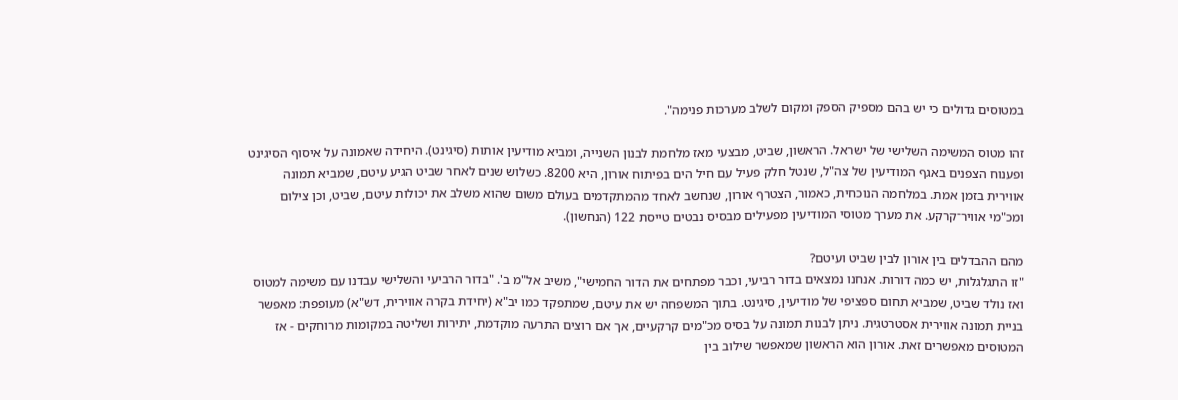במטוסים גדולים כי יש בהם מספיק הספק ומקום לשלב מערכות פנימה".

זהו מטוס המשימה השלישי של ישראל. הראשון, שביט, מבצעי מאז מלחמת לבנון השנייה, ומביא מודיעין אותות (סיגינט). היחידה שאמונה על איסוף הסיגינט ופענוח הצפנים באגף המודיעין של צה"ל, שנטל חלק פעיל עם חיל הים בפיתוח אורון, היא 8200. כשלוש שנים לאחר שביט הגיע עיטם, שמביא תמונה אווירית בזמן אמת. במלחמה הנוכחית, כאמור, הצטרף אורון, שנחשב לאחד מהמתקדמים בעולם משום שהוא משלב את יכולות עיטם, שביט, וכן צילום ומכ"מי אוויר־קרקע. את מערך מטוסי המודיעין מפעילים מבסיס נבטים טייסת 122 (הנחשון).

מהם ההבדלים בין אורון לבין שביט ועיטם?
"זו התגלגלות, יש כמה דורות. אנחנו נמצאים בדור רביעי, וכבר מפתחים את הדור החמישי", משיב אל"מ ב'. "בדור הרביעי והשלישי עבדנו עם משימה למטוס ואז נולד שביט, שמביא תחום ספציפי של מודיעין, סיגינט. בתוך המשפחה יש את עיטם, שמתפקד כמו יב"א (יחידת בקרה אווירית, דש"א) מעופפת: מאפשר בניית תמונה אווירית אסטרטגית. ניתן לבנות תמונה על בסיס מכ"מים קרקעיים, אך אם רוצים התרעה מוקדמת, יתירות ושליטה במקומות מרוחקים - אז המטוסים מאפשרים זאת. אורון הוא הראשון שמאפשר שילוב בין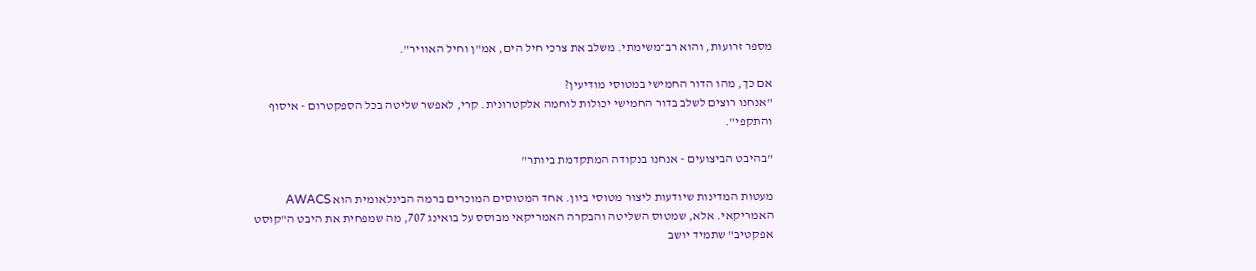מספר זרועות, והוא רב־משימתי. משלב את צרכי חיל הים, אמ"ן וחיל האוויר".

אם כך, מהו הדור החמישי במטוסי מודיעין?
"אנחנו רוצים לשלב בדור החמישי יכולות לוחמה אלקטרונית. קרי, לאפשר שליטה בכל הספקטרום - איסוף והתקפי".

"בהיבט הביצועים - אנחנו בנקודה המתקדמת ביותר"

מעטות המדינות שיודעות ליצור מטוסי ביון. אחד המטוסים המוכרים ברמה הבינלאומית הוא AWACS האמריקאי. אלא, שמטוס השליטה והבקרה האמריקאי מבוסס על בואינג 707, מה שמפחית את היבט ה"קוסט אפקטיב" שתמיד יושב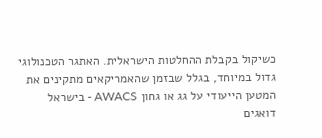כשיקול בקבלת ההחלטות הישראלית. האתגר הטכנולוגי גדול במיוחד, בגלל שבזמן שהאמריקאים מתקינים את המטען הייעודי על גג או גחון AWACS - בישראל דואגים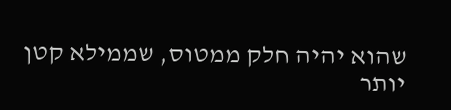שהוא יהיה חלק ממטוס, שממילא קטן יותר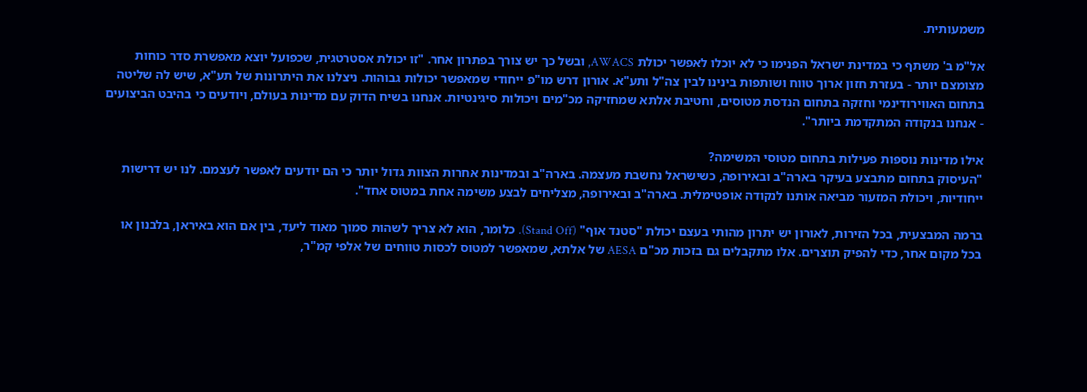משמעותית.

אל"מ ב' משתף כי במדינת ישראל הפנימו כי לא יוכלו לאפשר יכולת AWACS, ובשל כך יש צורך בפתרון אחר. "זו יכולת אסטרטגית, שכפועל יוצא מאפשרת סדר כוחות מצומצם יותר - בעזרת חזון ארוך טווח ושותפות בינינו לבין צה"ל ותע"א. אורון דרש מו"פ ייחודי שמאפשר יכולות גבוהות. ניצלנו את היתרונות של תע"א, שיש לה שליטה בתחום האווירודינמי וחזקה בתחום הנדסת מטוסים, וחטיבת אלתא שמחזיקה מכ"מים ויכולות סיגינטיות. אנחנו בשיח הדוק עם מדינות בעולם, ויודעים כי בהיבט הביצועים - אנחנו בנקודה המתקדמת ביותר".

אילו מדינות נוספות פעילות בתחום מטוסי המשימה?
"העיסוק בתחום מתבצע בעיקר בארה"ב ובאירופה, כשישראל נחשבת מעצמה. בארה"ב ובמדינות אחרות הצוות גדול יותר כי הם יודעים לאפשר לעצמם. לנו יש דרישות ייחודיות, ויכולת המזעור מביאה אותנו לנקודה אופטימלית. בארה"ב ובאירופה, מצליחים לבצע משימה אחת במטוס אחד".

ברמה המבצעית, בכל הזירות, לאורון יש יתרון מהותי בעצם יכולת "סטנד אוף" (Stand Off). כלומר, הוא לא צריך לשהות סמוך מאוד ליעד, בין אם הוא באיראן, בלבנון או בכל מקום אחר, כדי להפיק תוצרים. אלו מתקבלים גם בזכות מכ"ם AESA של אלתא, שמאפשר למטוס לכסות טווחים של אלפי קמ"ר,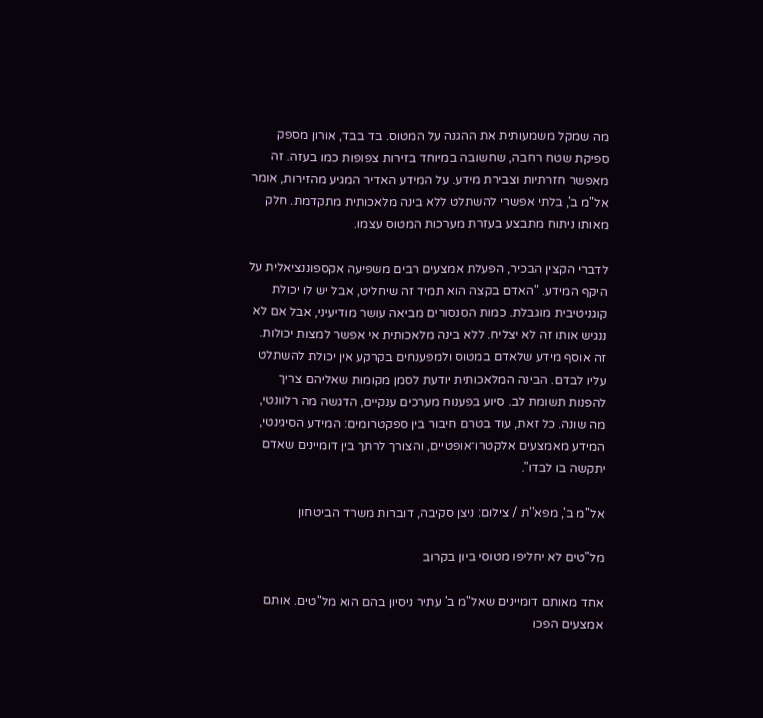מה שמקל משמעותית את ההגנה על המטוס. בד בבד, אורון מספק ספיקת שטח רחבה, שחשובה במיוחד בזירות צפופות כמו בעזה. זה מאפשר חזרתיות וצבירת מידע. על המידע האדיר המגיע מהזירות, אומר אל"מ ב', בלתי אפשרי להשתלט ללא בינה מלאכותית מתקדמת. חלק מאותו ניתוח מתבצע בעזרת מערכות המטוס עצמו.

לדברי הקצין הבכיר, הפעלת אמצעים רבים משפיעה אקספוננציאלית על היקף המידע. "האדם בקצה הוא תמיד זה שיחליט, אבל יש לו יכולת קוגניטיבית מוגבלת. כמות הסנסורים מביאה עושר מודיעיני, אבל אם לא ננגיש אותו זה לא יצליח. ללא בינה מלאכותית אי אפשר למצות יכולות. זה אוסף מידע שלאדם במטוס ולמפענחים בקרקע אין יכולת להשתלט עליו לבדם. הבינה המלאכותית יודעת לסמן מקומות שאליהם צריך להפנות תשומת לב. סיוע בפענוח מערכים ענקיים, הדגשה מה רלוונטי, מה שונה. כל זאת, עוד בטרם חיבור בין ספקטרומים: המידע הסיגינטי, המידע מאמצעים אלקטרו־אופטיים, והצורך לרתך בין דומיינים שאדם יתקשה בו לבדו".

אל''מ ב', מפא''ת / צילום: ניצן סקיבה, דוברות משרד הביטחון

מל"טים לא יחליפו מטוסי ביון בקרוב

אחד מאותם דומיינים שאל"מ ב' עתיר ניסיון בהם הוא מל"טים. אותם אמצעים הפכו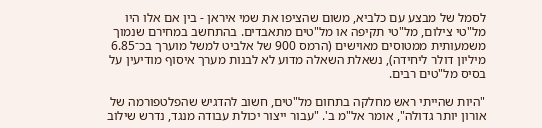לסמל של מבצע עם כלביא, משום שהציפו את שמי איראן - בין אם אלו היו מל"טי צילום, מל"טי תקיפה או מל"טים מתאבדים. בהתחשב במחירם שנמוך משמעותית ממטוסים מאוישים (הרמס 900 של אלביט למשל מוערך בכ־6.85 מיליון דולר ליחידה), נשאלת השאלה מדוע לא לבנות מערך איסוף מודיעין על בסיס מל"טים רבים.

"היות שהייתי ראש מחלקה בתחום מל"טים, חשוב להדגיש שהפלטפורמה של אורון יותר גדולה", אומר אל"מ ב'. "עבור ייצור יכולת עבודה מנגד, נדרש שילוב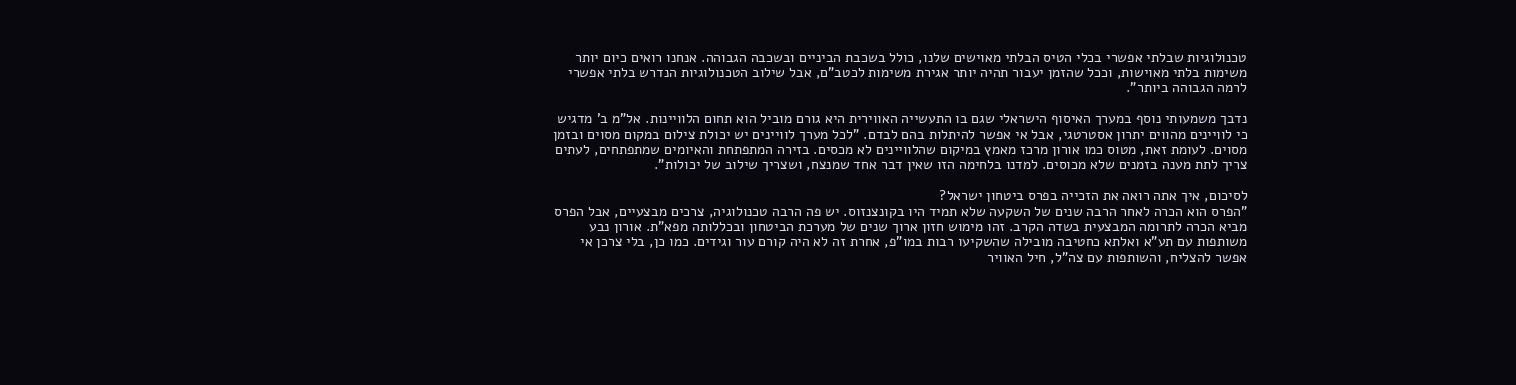טכנולוגיות שבלתי אפשרי בכלי הטיס הבלתי מאוישים שלנו, כולל בשכבת הביניים ובשכבה הגבוהה. אנחנו רואים כיום יותר משימות בלתי מאוישות, וככל שהזמן יעבור תהיה יותר אגירת משימות לכטב"ם, אבל שילוב הטכנולוגיות הנדרש בלתי אפשרי לרמה הגבוהה ביותר".

נדבך משמעותי נוסף במערך האיסוף הישראלי שגם בו התעשייה האווירית היא גורם מוביל הוא תחום הלוויינות. אל"מ ב' מדגיש כי לוויינים מהווים יתרון אסטרטגי, אבל אי אפשר להיתלות בהם לבדם. "לכל מערך לוויינים יש יכולת צילום במקום מסוים ובזמן מסוים. לעומת זאת, מטוס כמו אורון מרכז מאמץ במיקום שהלוויינים לא מכסים. בזירה המתפתחת והאיומים שמתפתחים, לעתים צריך לתת מענה בזמנים שלא מכוסים. למדנו בלחימה הזו שאין דבר אחד שמנצח, ושצריך שילוב של יכולות".

לסיכום, איך אתה רואה את הזכייה בפרס ביטחון ישראל?
"הפרס הוא הכרה לאחר הרבה שנים של השקעה שלא תמיד היו בקונצנזוס. יש פה הרבה טכנולוגיה, צרכים מבצעיים, אבל הפרס מביא הכרה לתרומה המבצעית בשדה הקרב. זהו מימוש חזון ארוך שנים של מערכת הביטחון ובכללותה מפא"ת. אורון נבע משותפות עם תע"א ואלתא כחטיבה מובילה שהשקיעו רבות במו"פ, אחרת זה לא היה קורם עור וגידים. כמו כן, בלי צרכן אי אפשר להצליח, והשותפות עם צה"ל, חיל האוויר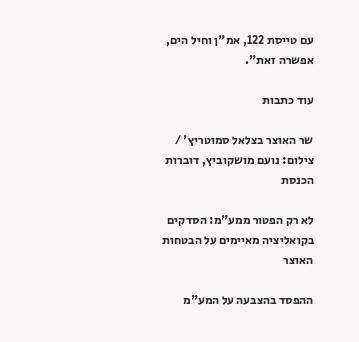עם טייסת 122, אמ"ן וחיל הים, אפשרה זאת".

עוד כתבות

שר האוצר בצלאל סמוטריץ' / צילום: נועם מושקוביץ, דוברות הכנסת

לא רק הפטור ממע"מ: הסדקים בקואליציה מאיימים על הבטחות האוצר

ההפסד בהצבעה על המע"מ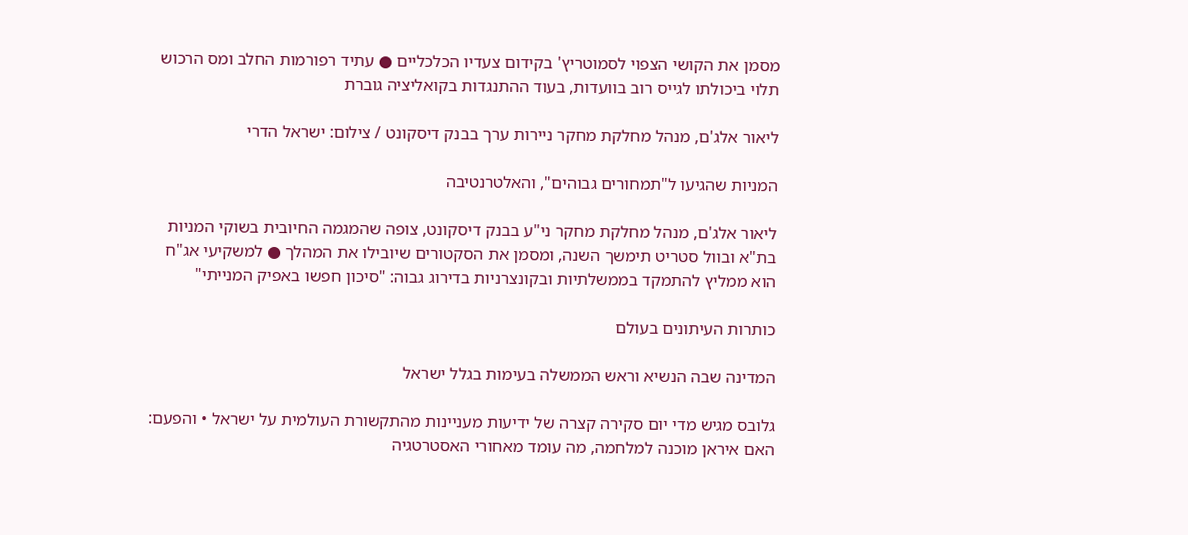מסמן את הקושי הצפוי לסמוטריץ' בקידום צעדיו הכלכליים ● עתיד רפורמות החלב ומס הרכוש תלוי ביכולתו לגייס רוב בוועדות, בעוד ההתנגדות בקואליציה גוברת

ליאור אלג'ם, מנהל מחלקת מחקר ניירות ערך בבנק דיסקונט / צילום: ישראל הדרי

המניות שהגיעו ל"תמחורים גבוהים", והאלטרנטיבה

ליאור אלג'ם, מנהל מחלקת מחקר ני"ע בבנק דיסקונט, צופה שהמגמה החיובית בשוקי המניות בת"א ובוול סטריט תימשך השנה, ומסמן את הסקטורים שיובילו את המהלך ● למשקיעי אג"ח הוא ממליץ להתמקד בממשלתיות ובקונצרניות בדירוג גבוה: "סיכון חפשו באפיק המנייתי"

כותרות העיתונים בעולם

המדינה שבה הנשיא וראש הממשלה בעימות בגלל ישראל

גלובס מגיש מדי יום סקירה קצרה של ידיעות מעניינות מהתקשורת העולמית על ישראל • והפעם: האם איראן מוכנה למלחמה, מה עומד מאחורי האסטרטגיה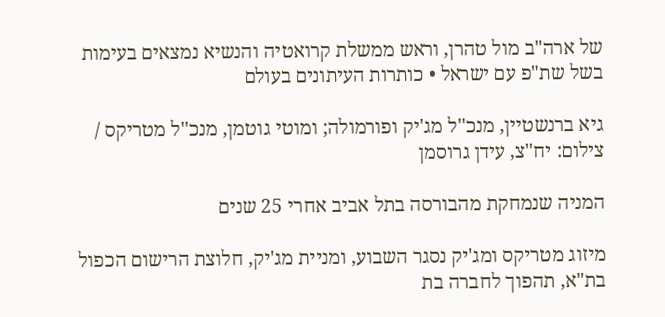של ארה"ב מול טהרן, וראש ממשלת קרואטיה והנשיא נמצאים בעימות בשל שת"פ עם ישראל • כותרות העיתונים בעולם

גיא ברנשטיין, מנכ''ל מג'יק ופורמולה; ומוטי גוטמן, מנכ''ל מטריקס / צילום: יח''צ, עידן גרוסמן

המניה שנמחקת מהבורסה בתל אביב אחרי 25 שנים

מיזוג מטריקס ומג'יק נסגר השבוע, ומניית מג'יק, חלוצת הרישום הכפול בת"א, תהפוך לחברה בת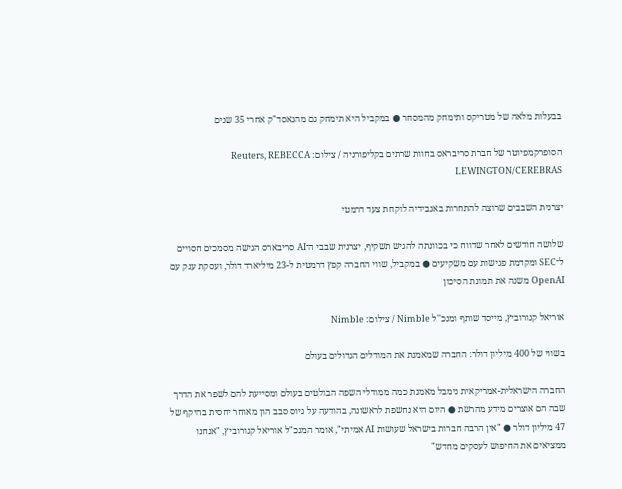בבעלות מלאה של מטריקס ותימחק מהמסחר ● במקביל היא תימחק גם מהנאסד"ק אחרי 35 שנים

הסופרקמפיוטר של חברת סריבראס בחוות שרתים בקליפורניה / צילום: Reuters, REBECCA LEWINGTON/CEREBRAS

יצרנית השבבים שרוצה להתחרות באנבידיה לוקחת צעד דרמטי

שלושה חודשים לאחר שדווח כי בכוונתה להגיש תשקיף, יצרנית שבבי ה־AI סריבארס הגישה מסמכים חסויים ל־SEC ומקדמת פגישות עם משקיעים ● במקביל, שווי החברה קפץ דרמטית ל-23 מיליארד דולר, ועסקת ענק עם OpenAI משנה את תמונת הסיכון

אוריאל קנורוביץ, מייסד שותף ומנכ''ל Nimble / צילום: Nimble

בשווי של 400 מיליון דולר: החברה שמאמנת את המודלים הגדולים בעולם

החברה הישראלית-אמריקאית נימבל מאמנת כמה ממודלי השפה הבולטים בעולם ומסייעת להם לשפר את הדרך שבה הם אוצרים מידע מהרשת ● היום היא נחשפת לראשונה, בהודעה על גיוס סבב הון מאוחר יחסית בהיקף של 47 מיליון דולר ● "אין הרבה חברות בישראל שעושות AI אמיתי", אומר המנכ"ל אוריאל קנורוביץ, "אנחנו ממציאים את החיפוש לעסקים מחדש"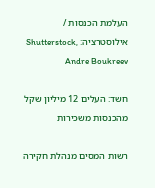העלמת הכנסות / אילוסטרציה: Shutterstock, Andre Boukreev

חשד: העלים 12 מיליון שקל מהכנסות משכירות

רשות המסים מנהלת חקירה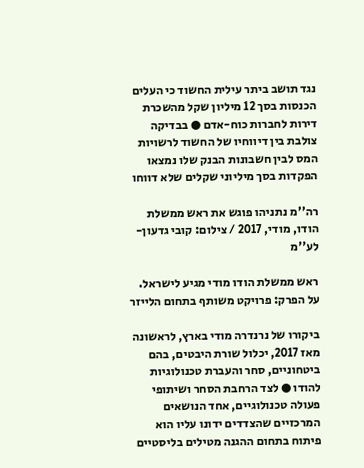נגד תושב ביתר עילית החשוד כי העלים הכנסות בסך 12 מיליון שקל מהשכרת דירות לחברות כוח-אדם ● בבדיקה צולבת בין דיווחיו של החשוד לרשויות המס לבין חשבונות הבנק שלו נמצאו הפקדות בסך מיליוני שקלים שלא דווחו

רה''מ נתניהו פוגש את ראש ממשלת הודו, מודי, 2017 / צילום: קובי גדעון-לע''מ

ראש ממשלת הודו מודי מגיע לישראל. על הפרק: פרויקט משותף בתחום הלייזר

ביקורו של נרנדרה מודי בארץ, לראשונה מאז 2017, יכלול שורת היבטים, בהם ביטחוניים, סחר והעברת טכנולוגיות להודו ● לצד הרחבת הסחר ושיתופי פעולה טכנולוגיים, אחד הנושאים המרכזיים שהצדדים ידונו עליו הוא פיתוח בתחום ההגנה מטילים בליסטיים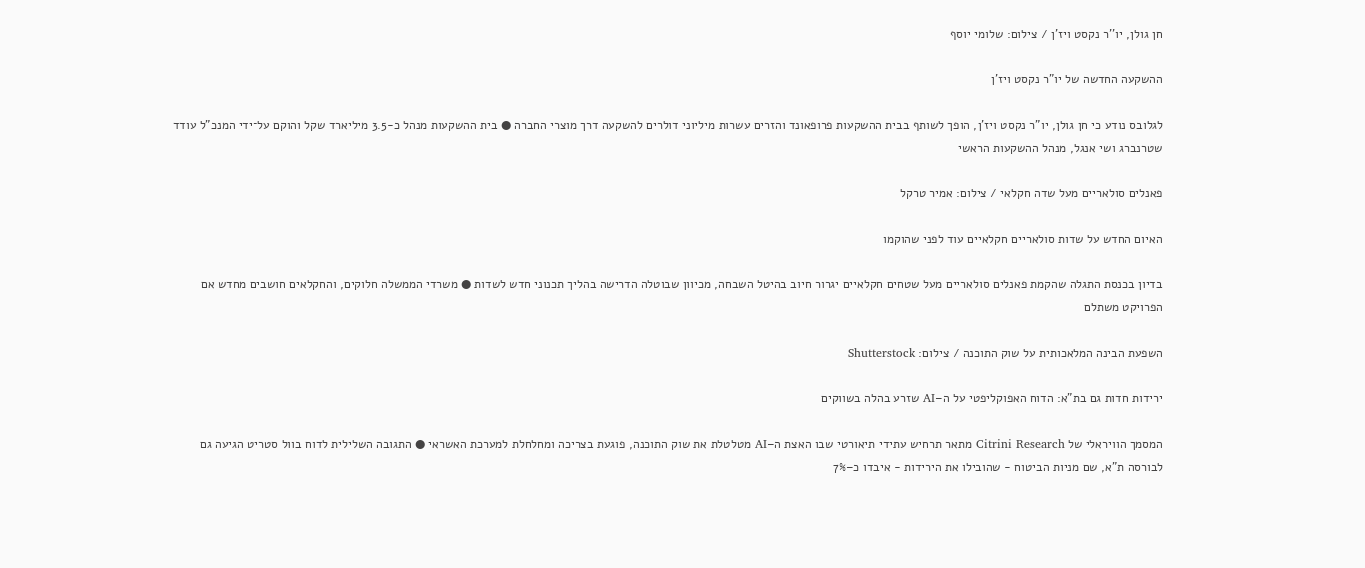חן גולן, יו''ר נקסט ויז'ן / צילום: שלומי יוסף

ההשקעה החדשה של יו"ר נקסט ויז'ן

לגלובס נודע כי חן גולן, יו"ר נקסט ויז'ן, הופך לשותף בבית ההשקעות פרופאונד והזרים עשרות מיליוני דולרים להשקעה דרך מוצרי החברה ● בית ההשקעות מנהל כ-3.5 מיליארד שקל והוקם על־ידי המנכ"ל עודד שטרנברג ושי אנגל, מנהל ההשקעות הראשי

פאנלים סולאריים מעל שדה חקלאי / צילום: אמיר טרקל

האיום החדש על שדות סולאריים חקלאיים עוד לפני שהוקמו

בדיון בכנסת התגלה שהקמת פאנלים סולאריים מעל שטחים חקלאיים יגרור חיוב בהיטל השבחה, מכיוון שבוטלה הדרישה בהליך תכנוני חדש לשדות ● משרדי הממשלה חלוקים, והחקלאים חושבים מחדש אם הפרויקט משתלם

השפעת הבינה המלאכותית על שוק התוכנה / צילום: Shutterstock

ירידות חדות גם בת"א: הדוח האפוקליפטי על ה–AI שזרע בהלה בשווקים

המסמך הוויראלי של Citrini Research מתאר תרחיש עתידי תיאורטי שבו האצת ה–AI מטלטלת את שוק התוכנה, פוגעת בצריכה ומחלחלת למערכת האשראי ● התגובה השלילית לדוח בוול סטריט הגיעה גם לבורסה ת"א, שם מניות הביטוח - שהובילו את הירידות - איבדו כ–7%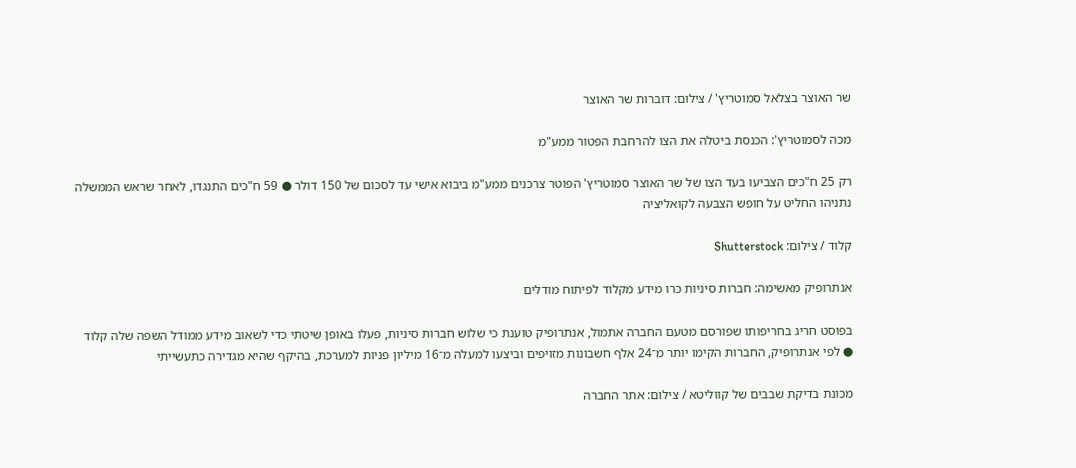שר האוצר בצלאל סמוטריץ' / צילום: דוברות שר האוצר

מכה לסמוטריץ': הכנסת ביטלה את הצו להרחבת הפטור ממע"מ

רק 25 ח"כים הצביעו בעד הצו של שר האוצר סמוטריץ' הפוטר צרכנים ממע"מ ביבוא אישי עד לסכום של 150 דולר ● 59 ח"כים התנגדו, לאחר שראש הממשלה נתניהו החליט על חופש הצבעה לקואליציה

קלוד / צילום: Shutterstock

אנתרופיק מאשימה: חברות סיניות כרו מידע מקלוד לפיתוח מודלים

בפוסט חריג בחריפותו שפורסם מטעם החברה אתמול, אנתרופיק טוענת כי שלוש חברות סיניות, פעלו באופן שיטתי כדי לשאוב מידע ממודל השפה שלה קלוד ● לפי אנתרופיק, החברות הקימו יותר מ־24 אלף חשבונות מזויפים וביצעו למעלה מ־16 מיליון פניות למערכת, בהיקף שהיא מגדירה כתעשייתי

מכונת בדיקת שבבים של קווליטא / צילום: אתר החברה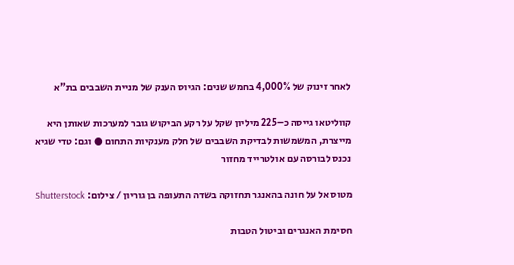לאחר זינוק של 4,000% בחמש שנים: הגיוס הענק של מניית השבבים בת"א

קווליטאו גייסה כ–225 מיליון שקל על רקע הביקוש גובר למערכות שאותן היא מייצרת, המשמשות לבדיקת השבבים של חלק מענקיות התחום ● וגם: טדי שגיא נכנס לבורסה עם אולטרייד מחזור

מטוס אל על חונה בהאנגר תחזוקה בשדה התעופה בן גוריון / צילום: Shutterstock

חסימת האנגרים וביטול הטבות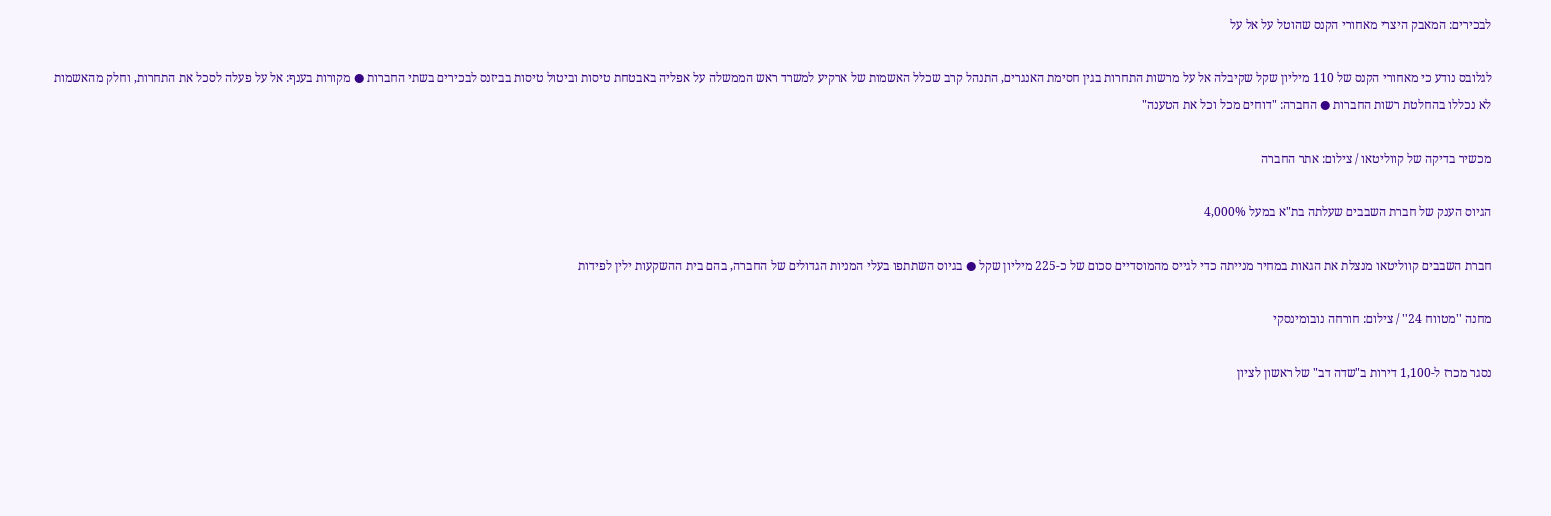לבכירים: המאבק היצרי מאחורי הקנס שהוטל על אל על

לגלובס נודע כי מאחורי הקנס של 110 מיליון שקל שקיבלה אל על מרשות התחרות בגין חסימת האנגרים, התנהל קרב שכלל האשמות של ארקיע למשרד ראש הממשלה על אפליה באבטחת טיסות וביטול טיסות בביזנס לבכירים בשתי החברות ● מקורות בענף: אל על פעלה לסכל את התחרות, וחלק מהאשמות לא נכללו בהחלטת רשות החברות ● החברה: "דוחים מכל וכל את הטענה"

מכשיר בדיקה של קווליטאו / צילום: אתר החברה

הגיוס הענק של חברת השבבים שעלתה בת"א במעל 4,000%

חברת השבבים קווליטאו מנצלת את הגאות במחיר מנייתה כדי לגייס מהמוסדיים סכום של כ-225 מיליון שקל ● בגיוס השתתפו בעלי המניות הגדולים של החברה, בהם בית ההשקעות ילין לפידות

מחנה ''מטווח 24'' / צילום: חורחה נובומינסקי

נסגר מכרז ל-1,100 דירות ב"שדה דב" של ראשון לציון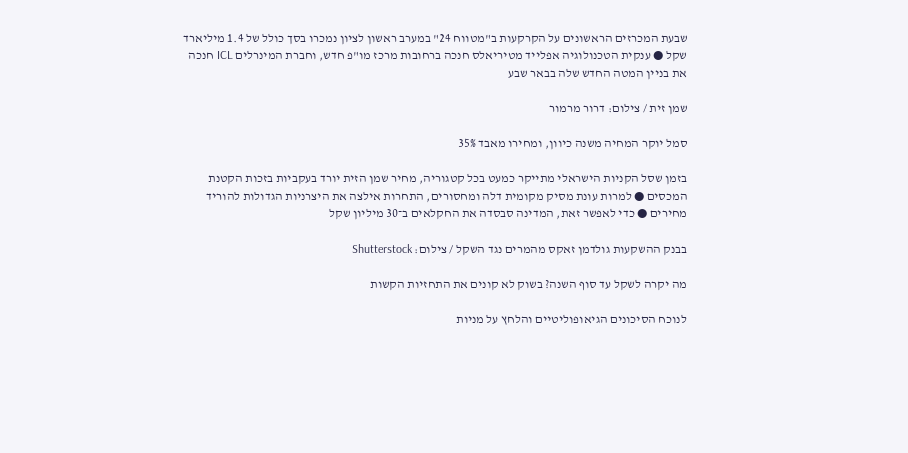שבעת המכרזים הראשונים על הקרקעות ב"מטווח 24" במערב ראשון לציון נמכרו בסך כולל של 1.4 מיליארד שקל ● ענקית הטכנולוגיה אפלייד מטיריאלס חנכה ברחובות מרכז מו"פ חדש, וחברת המינרלים ICL חנכה את בניין המטה החדש שלה בבאר שבע

שמן זית / צילום: דרור מרמור

סמל יוקר המחיה משנה כיוון, ומחירו מאבד 35%

בזמן שסל הקניות הישראלי מתייקר כמעט בכל קטגוריה, מחיר שמן הזית יורד בעקביות בזכות הקטנת המכסים ● למרות עונת מסיק מקומית דלה ומחסורים, התחרות אילצה את היצרניות הגדולות להוריד מחירים ● כדי לאפשר זאת, המדינה סבסדה את החקלאים ב־30 מיליון שקל

בבנק ההשקעות גולדמן זאקס מהמרים נגד השקל / צילום: Shutterstock

מה יקרה לשקל עד סוף השנה? בשוק לא קונים את התחזיות הקשות

לנוכח הסיכונים הגיאופוליטיים והלחץ על מניות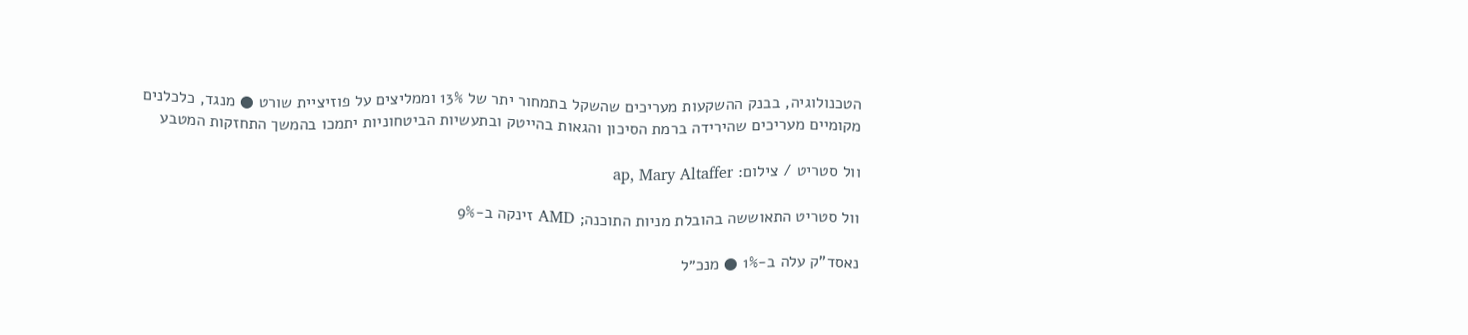הטכנולוגיה, בבנק ההשקעות מעריכים שהשקל בתמחור יתר של 13% וממליצים על פוזיציית שורט ● מנגד, כלכלנים מקומיים מעריכים שהירידה ברמת הסיכון והגאות בהייטק ובתעשיות הביטחוניות יתמכו בהמשך התחזקות המטבע

וול סטריט / צילום: ap, Mary Altaffer

וול סטריט התאוששה בהובלת מניות התוכנה; AMD זינקה ב-9%

נאסד"ק עלה ב-1% ● מנכ״ל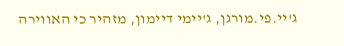ג'יי.פי.מורגן, ג'יימי דיימון, מזהיר כי האווירה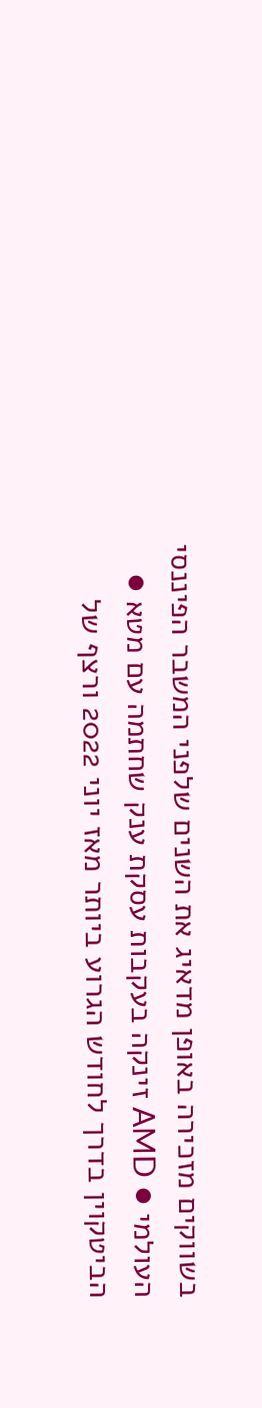בשווקים מזכירה באופן מדאיג את השנים שלפני המשבר הפיננסי העולמי ● AMD זינקה בעקבות עסקת ענק שחתמה עם מטא ● הביטקוין בדרך לחודש הגרוע ביותר מאז יוני 2022 ורצף של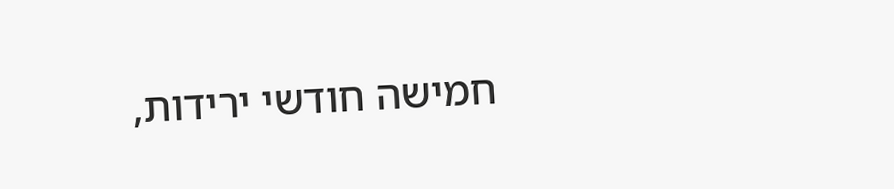חמישה חודשי ירידות,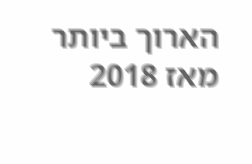הארוך ביותר מאז 2018